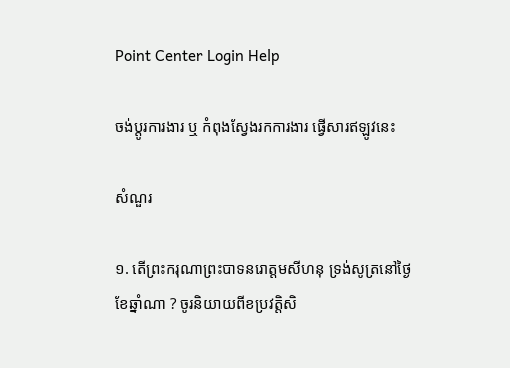Point Center Login Help

ចង់ប្តូរការងារ ឬ កំពុងស្វែងរកការងារ ផ្វើសារឥឡូវនេះ

សំណួរ

១. តើព្រះករុណាព្រះបាទនរោត្តមសីហនុ ទ្រង់សូត្រនៅថ្ងៃខែឆ្នាំណា ? ចូរនិយាយពីខប្រវត្តិសិ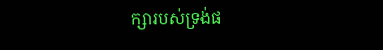ក្សារបស់ទ្រង់ផ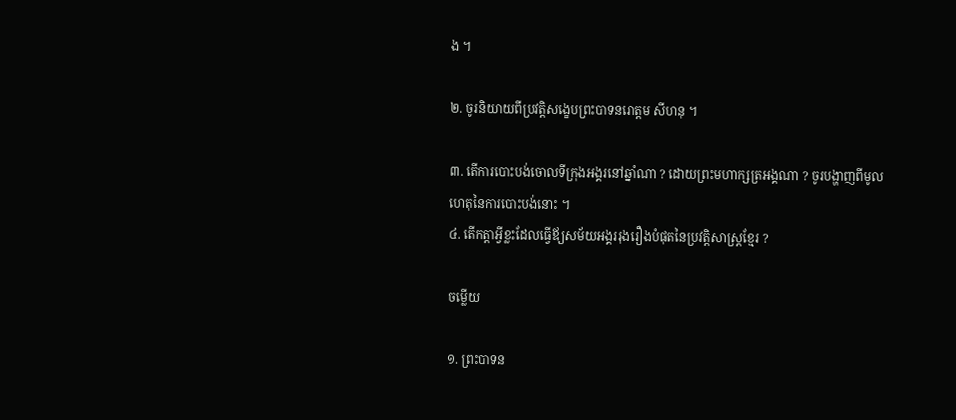ង ។

២. ចូរនិយាយពីប្រវត្តិសង្ខេបព្រះបាទនរោត្តម សីហនុ ។

៣. តើការបោះបង់ចោលទីក្រុងអង្គរនៅឆ្នាំណា ? ដោយព្រះមហាក្សត្រអង្គណា ? ចូរបង្ហាញពីមូលហេតុនៃការបោះបង់នោះ ។
៤. តើកត្តាអ្វីខ្លះដែលធ្វើឪ្យសម័យអង្គររុងរឿងបំផុតនៃប្រវត្តិសាស្រ្ដខ្មែរ ?

ចម្លើយ

១. ព្រះបាទន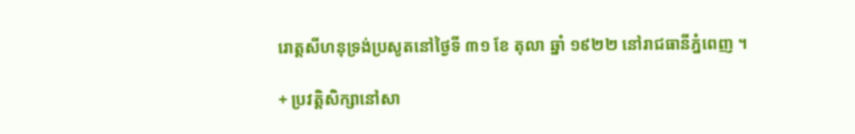រោត្តសីហនុទ្រង់ប្រសូតនៅថ្ងៃទី ៣១ ខែ តុលា ឆ្នាំ ១៩២២ នៅរាជធានីភ្នំពេញ ។

+ ប្រវត្តិសិក្សានៅសា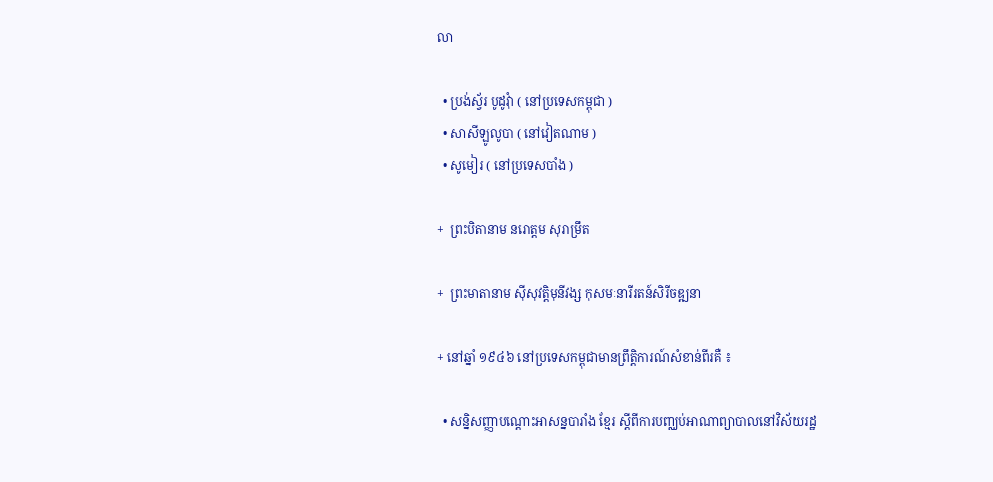លា

  • ប្រង់ស័្វរ បូដូវុំា ( នៅប្រទេសកម្ពុជា )
  • សាសីឡូលូបា ( នៅវៀតណាម )
  • សូមៀរ ( នៅប្រទេសបាំង )

+  ព្រះបិតានាម នរោត្តម សុរាម្រឹត

+  ព្រះមាតានាម ស៊ីសុវត្តិមុនីវង្ស កុសមៈនារីរតន៍សិរីចឌ្ឍនា

+ នៅឆ្នាំ ១៩៤៦ នៅប្រទេសកម្ពុជាមានព្រឹតិ្តការណ៍សំខាន់ពីរគឺ ៖

  • សនិ្នសញ្ញាបណ្ដោះអាសន្នបារាំង ខ្មែរ ស្ដីពីការបញ្ឈប់អាណាព្យាបាលនៅវិស័យរដ្ឋ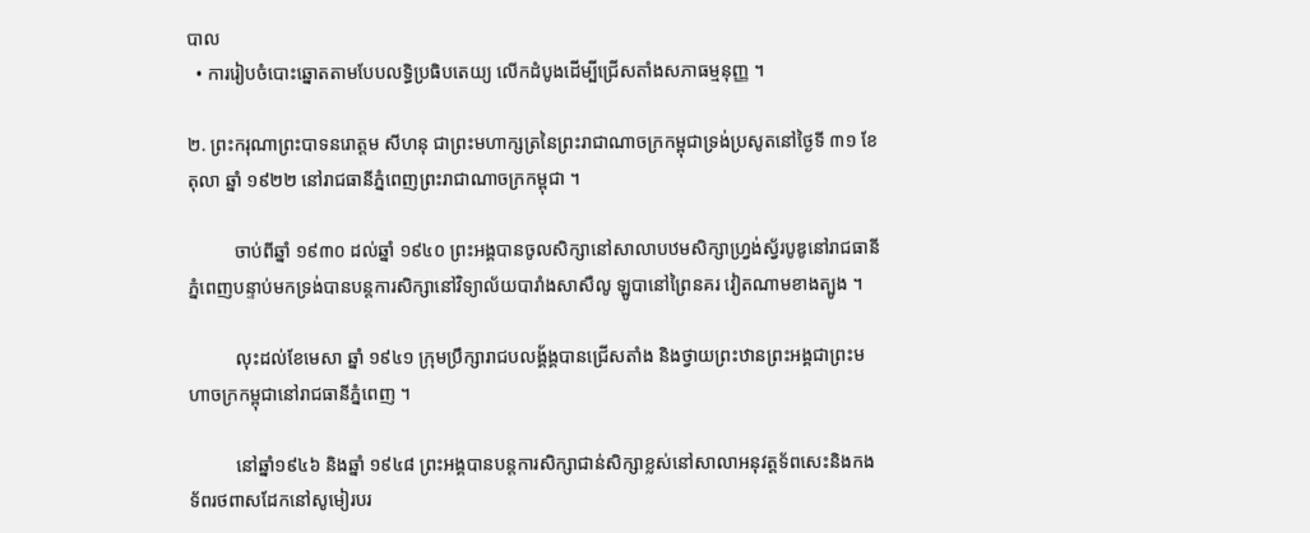បាល
  • ការរៀបចំបោះឆ្នោតតាមបែបលទ្ធិប្រធិបតេយ្យ លើកដំបូងដើម្បីជ្រើសតាំងសភាធម្មនុញ្ញ ។

២. ព្រះករុណាព្រះបាទនរោត្តម សីហនុ ជាព្រះមហាក្សត្រនៃព្រះរាជាណាចក្រកម្ពុជាទ្រង់ប្រសូតនៅថ្ងៃទី ៣១ ខែ តុលា ឆ្នាំ ១៩២២ នៅរាជធានីភ្នំពេញព្រះរាជាណាចក្រកម្ពុជា ។

          ចាប់ពីឆ្នាំ ១៩៣០ ដល់ឆ្នាំ ១៩៤០ ព្រះអង្គបានចូលសិក្សានៅសាលាបឋមសិក្សាហ្រ្វង់ស្វ័របូឌូនៅរាជធានីភ្នំពេញបន្ទាប់មកទ្រង់បានបន្ដការសិក្សានៅវិទ្យាល័យបារាំងសាសឺលូ ឡូបានៅព្រៃនគរ វៀតណាមខាងត្បូង ។

          លុះដល់ខែមេសា ឆ្នាំ ១៩៤១ ក្រុមប្រឹក្សារាជបលង្គ័ង្គបានជ្រើសតាំង និងថ្វាយព្រះឋានព្រះអង្គជាព្រះមហាចក្រកម្ពុជានៅរាជធានីភ្នំពេញ ។

          នៅឆ្នាំ១៩៤៦ និងឆ្នាំ ១៩៤៨ ព្រះអង្គបានបន្តការសិក្សាជាន់សិក្សាខ្លស់នៅសាលាអនុវត្តទ័ពសេះនិងកងទ័ពរថពាសដែកនៅសូមៀរបរ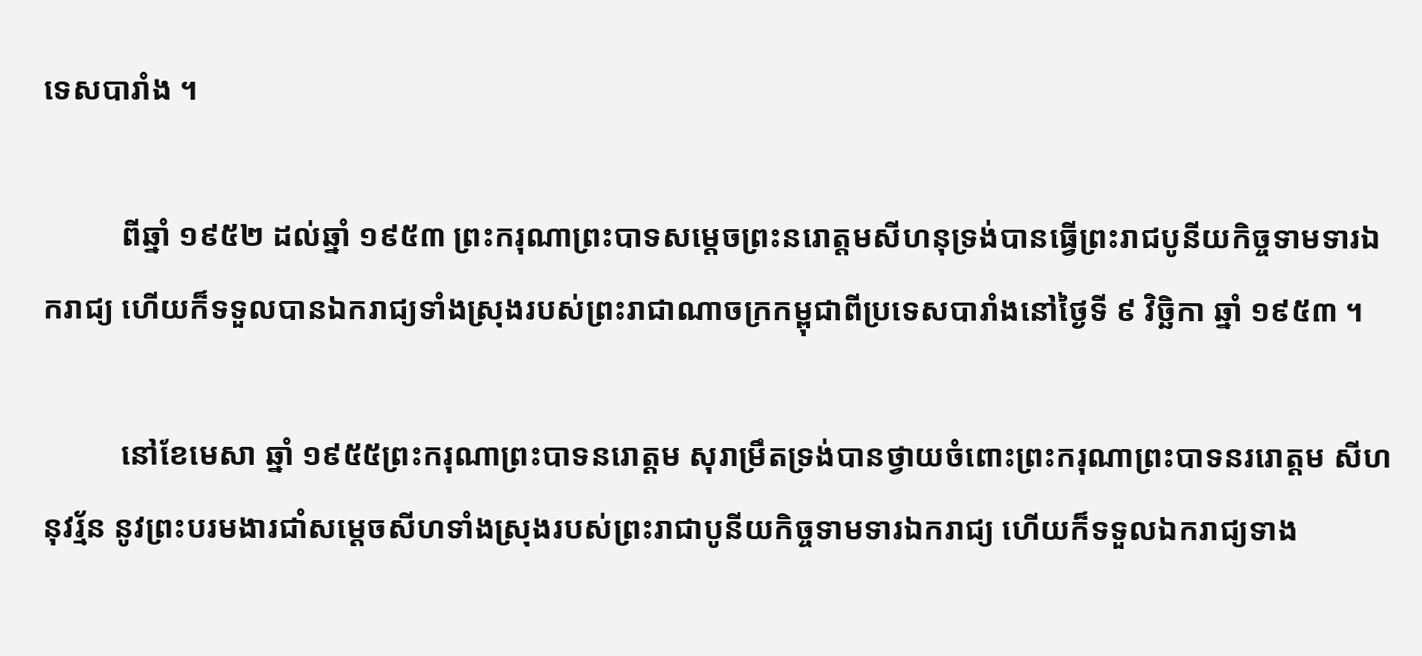ទេសបារាំង ។

          ពីឆ្នាំ ១៩៥២ ដល់ឆ្នាំ ១៩៥៣ ព្រះករុណាព្រះបាទសម្ដេចព្រះនរោត្តមសីហនុទ្រង់បានធ្វើព្រះរាជបូនីយកិច្ចទាមទារឯករាជ្យ ហើយក៏ទទួលបានឯករាជ្យទាំងស្រុងរបស់ព្រះរាជាណាចក្រកម្ពុជាពីប្រទេសបារាំងនៅថ្ងៃទី ៩ វិច្ឆិកា ឆ្នាំ ១៩៥៣ ។

          នៅខែមេសា ឆ្នាំ ១៩៥៥ព្រះករុណាព្រះបាទនរោត្តម សុរាម្រឹតទ្រង់បានថ្វាយចំពោះព្រះករុណាព្រះបាទនររោត្តម សីហនុវរ័្មន នូវព្រះបរមងារជាំសម្ដេចសីហទាំងស្រុងរបស់ព្រះរាជាបូនីយកិច្ចទាមទារឯករាជ្យ ហើយក៏ទទួលឯករាជ្យទាង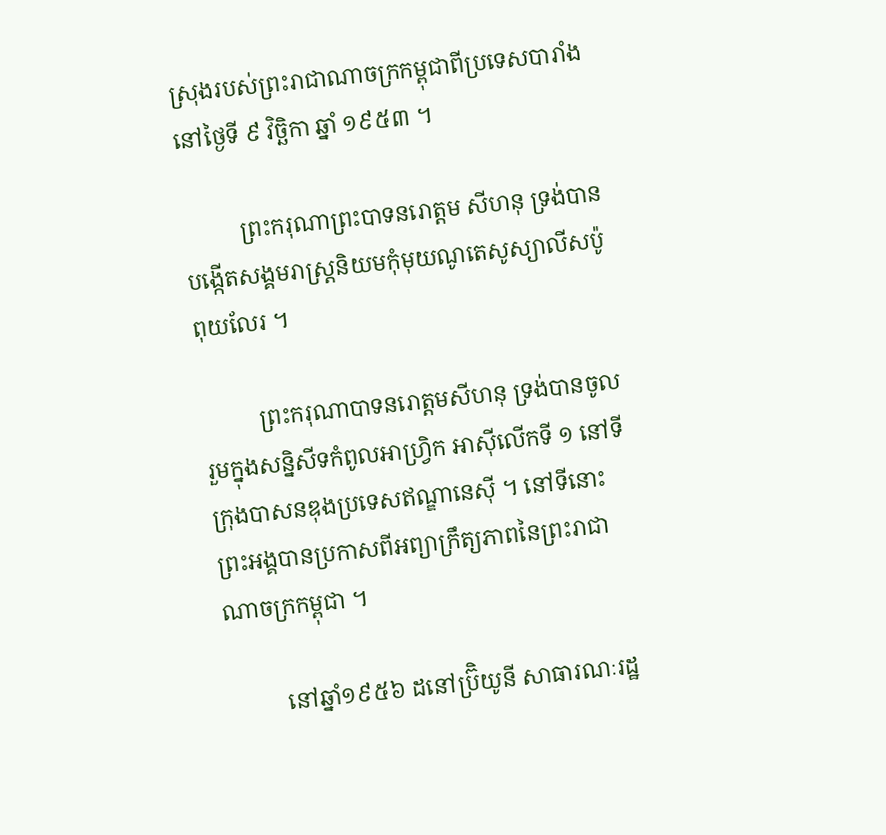ស្រុងរបស់ព្រះរាជាណាចក្រកម្ពុជាពីប្រទេសបារាំងនៅថ្ងៃទី ៩ វិចិ្ឆកា ឆ្នាំ ១៩៥៣ ។

          ព្រះករុណាព្រះបាទនរោត្តម សីហនុ ទ្រង់បានបង្កើតសង្គមរាស្ត្រនិយមកុំមុយណូតេសូស្យាលីសប៉ូពុយលែរ ។

          ព្រះករុណាបាទនរោត្តមសីហនុ ទ្រង់បានចូលរួមក្នុងសន្និសីទកំពូលអាហ្វ្រិក អាស៊ីលើកទី ១ នៅទីក្រុងបាសនឌុងប្រទេសឥណ្ឌានេស៊ី ។ នៅទីនោះព្រះអង្គបានប្រកាសពីអព្យាក្រឹត្យភាពនៃព្រះរាជាណាចក្រកម្ពុជា ។

          នៅឆ្នាំ១៩៥៦ ដនៅប្រ៊ិយូនី សាធារណៈរដ្ឋ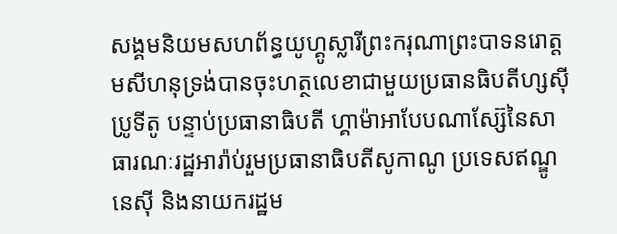សង្គមនិយមសហព័ន្ធយូហ្គូស្លារីព្រះករុណាព្រះបាទនរោត្តមសីហនុទ្រង់បានចុះហត្ថលេខាជាមួយប្រធានធិបតីហ្សស៊ីប្រូទីតូ បន្ទាប់ប្រធានាធិបតី ហ្គាម៉ាអាបែបណាស្ស៊ែនៃសាធារណៈរដ្ឋអារ៉ាប់រួមប្រធានាធិបតីសូកាណូ ប្រទេសឥណ្ឌូនេស៊ី និងនាយករដ្ឋម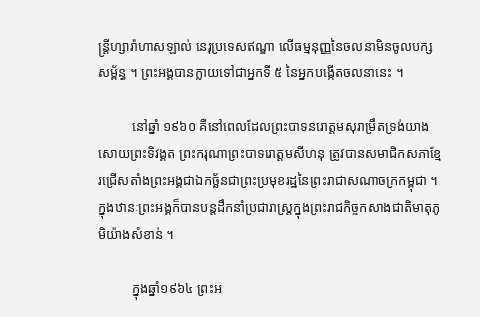ន្រ្តីហ្សារ៉ាហាសឡាល់ នេរុប្រទេសឥណ្ឌា លើធម្មនុញ្ញនៃចលនាមិនចូលបក្សសម័្ពន្ធ ។ ព្រះអង្គបានក្លាយទៅជាអ្នកទី ៥ នៃអ្នកបង្កើតចលនានេះ ។

          នៅឆ្នាំ ១៩៦០ គឺនៅពេលដែលព្រះបាទនរោត្តមសុរាម្រឹតទ្រង់យាងសោយព្រះទិវង្គត ព្រះករុណាព្រះបាទរោត្តមសីហនុ ត្រូវបានសមាជិកសភាខ្មែរជ្រើសតាំងព្រះអង្គជាឯកច្ឆ័នជាព្រះប្រមុខរដ្ឋនៃព្រះរាជាសណាចក្រកម្ពុជា ។ ក្នុងឋានៈព្រះអង្គក៏បានបន្ដដឹកនាំប្រជារាស្រ្ដក្នុងព្រះរាជកិច្ចកសាងជាតិមាតុភូមិយ៉ាងសំខាន់ ។

          ក្នុងឆ្នាំ១៩៦៤ ព្រះអ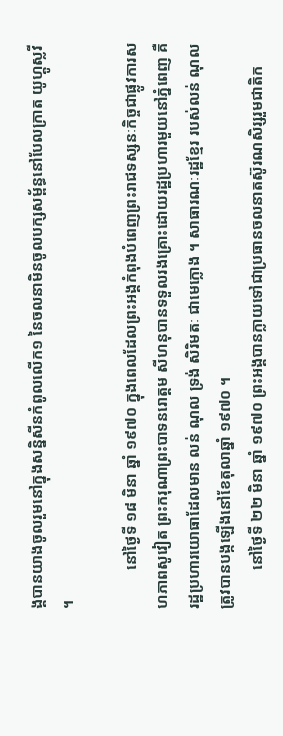ង្គបានយាងចូលរួមនៅក្នុងសន្និសីនកំពូលលើក១ នៃចលនាមិនចូលបក្សសម័្ពន្ធនៅបែលក្រាត យូហ្គូស្លវី ។

          នៅថ្ងៃទី ១៨ មិនា ឆ្នាំ ១៩៧០ ក្នុងពេលដែលព្រះអង្គកំពុងបំពេញព្រះរាជទស្សនៈកិច្ចជាផ្លូវការសហភាពសូវៀត ព្រះករុណាព្រះបាទនរោត្តម សីហនុបានទទួលរងគ្រោះដោយរដ្ឋប្រហារមួយនៅភ្នំពេញ គឺរដ្ឋប្រហារយោធាដែលមាន លន់ ណុល ទ្រង់ សិរិមតៈ ជាមេក្លោង ។ សាធារណៈរដ្ឋខ្មែរ របស់លន់ ណុល ត្រូវបានបង្កឡើងនៅខែតុលាឆ្នាំ ១៩៧០ ។
          នៅថ្ងៃទី ២២ មិនា ឆ្នាំ ១៩៧០ ព្រះអង្គបានក្លាយទៅជាប្រធានចលនាតស៊ូរណសិរ្សរួមជាតិក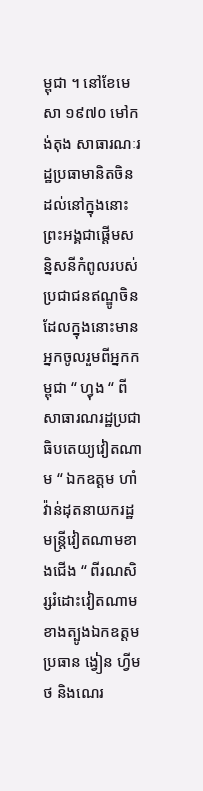ម្ពុជា ។ នៅខែមេសា ១៩៧០ មៅកង់តុង សាធារណៈរដ្ឋប្រធាមានិតចិន ដល់នៅក្នុងនោះព្រះអង្គជាផ្ដើមសន្និសនីកំពូលរបស់ប្រជាជនឥណ្ឌូចិន ដែលក្នុងនោះមានអ្នកចូលរួមពីអ្នកកម្ពុជា “ ហ្វុង “ ពីសាធារណរដ្ឋប្រជាធិបតេយ្យវៀតណាម “ ឯកឧត្តម ហាំវ៉ាន់ដុតនាយករដ្ឋមន្រ្ដីវៀតណាមខាងជើង “ ពីរណសិរ្សរំដោះវៀតណាមខាងត្បូងឯកឧត្តមប្រធាន ង្វៀន ហ្វីមថ និងណេរ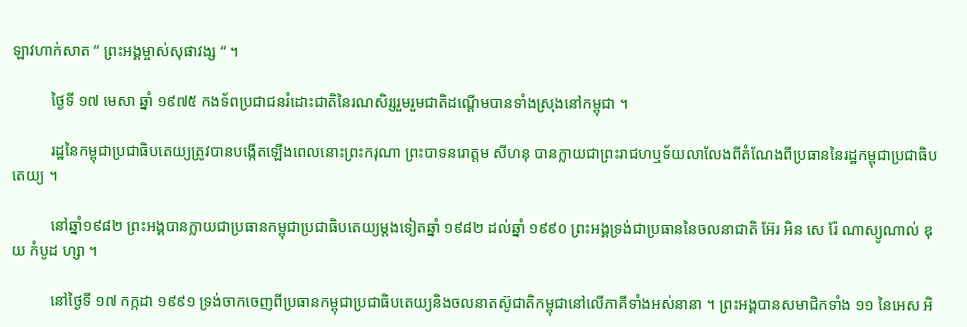ឡាវហាក់សាត “ ព្រះអង្គម្ចាស់សុផាវង្ស “ ។

          ថ្ងៃទី ១៧ មេសា ឆ្នាំ ១៩៧៥ កងទ័ពប្រជាជនរំដោះជាតិនៃរណសិរ្សរួមរួមជាតិដណ្ដើមបានទាំងស្រុងនៅកម្ពុជា ។

          រដ្ឋនៃកម្ពុជាប្រជាធិបតេយ្យត្រូវបានបង្កើតឡើងពេលនោះព្រះករុណា ព្រះបាទនរោត្តម សីហនុ បានក្លាយជាព្រះរាជហឬទ័យលាលែងពីតំណែងពីប្រធាននៃរដ្ឋកម្ពុជាប្រជាធិបតេយ្យ ។

          នៅឆ្នាំ១៩៨២ ព្រះអង្គបានក្លាយជាប្រធានកម្ពុជាប្រជាធិបតេយ្យម្ដងទៀតឆ្នាំ ១៩៨២ ដល់ឆ្នាំ ១៩៩០ ព្រះអង្គទ្រង់ជាប្រធាននៃចលនាជាតិ អ៊ែរ អិន សេ រ៉ែ ណាស្យូណាល់ ឌុយ កំបូដ ហ្សា ។

          នៅថ្ងៃទី ១៧ កក្កដា ១៩៩១ ទ្រង់ចាកចេញពីប្រធានកម្ពុជាប្រជាធិបតេយ្យនិងចលនាតស៊ូជាតិកម្ពុជានៅលើភាគីទាំងអស់នានា ។ ព្រះអង្គបានសមាជិកទាំង ១១ នៃអេស អិ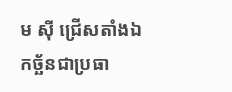ម ស៊ី ជ្រើសតាំងឯកច្ឆ័នជាប្រធា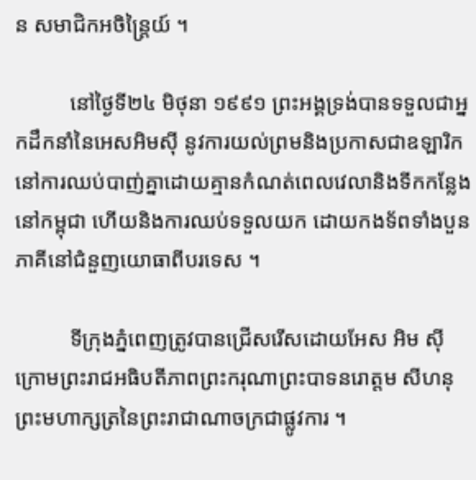ន សមាជិកអចិន្រ្តៃយ៍ ។

          នៅថ្ងៃទី២៤ មិថុនា ១៩៩១ ព្រះអង្គទ្រង់បានទទួលជាអ្នកដឹកនាំនៃអេសអិមស៊ី នូវការយល់ព្រមនិងប្រកាសជាឧឡារិក នៅការឈប់បាញ់គ្នាដោយគ្មានកំណត់ពេលវេលានិងទីកកន្លែងនៅកម្ពុជា ហើយនិងការឈប់ទទួលយក ដោយកងទ័ពទាំងបួនភាគីនៅជំនួញយោធាពីបរទេស ។

          ទីក្រុងភ្នំពេញត្រូវបានជ្រើសរើសដោយអែស អិម ស៊ី ក្រោមព្រះរាជអធិបតីភាពព្រះករុណាព្រះបាទនរោត្តម សីហនុ ព្រះមហាក្សត្រនៃព្រះរាជាណាចក្រជាផ្លូវការ ។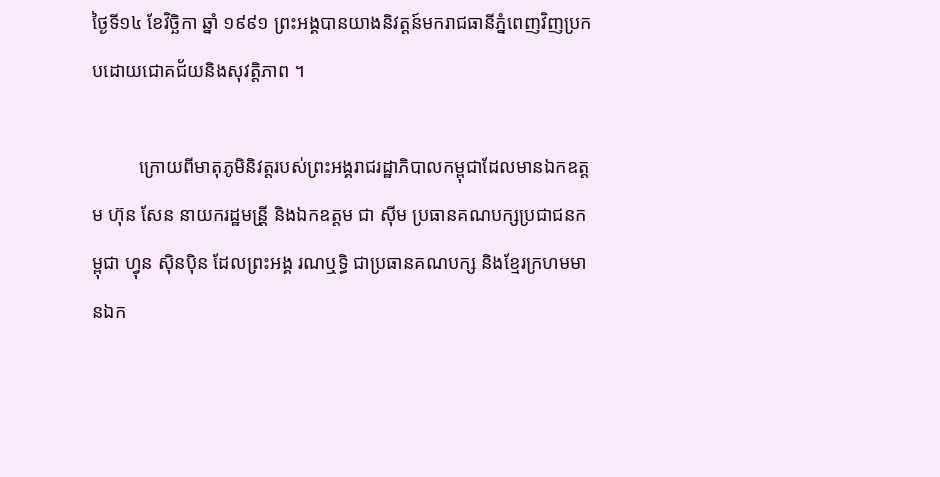ថ្ងៃទី១៤ ខែវិច្ឆិកា ឆ្នាំ ១៩៩១ ព្រះអង្គបានយាងនិវត្តន៍មករាជធានីភ្នំពេញវិញប្រកបដោយជោគជ័យនិងសុវត្តិភាព ។

          ក្រោយពីមាតុភូមិនិវត្តរបស់ព្រះអង្គរាជរដ្ឋាភិបាលកម្ពុជាដែលមានឯកឧត្តម ហ៊ុន សែន នាយករដ្ឋមន្រី្ដ និងឯកឧត្តម ជា ស៊ីម ប្រធានគណបក្សប្រជាជនកម្ពុជា ហ្វុន ស៊ិនប៉ិន ដែលព្រះអង្គ រណឬទ្ធិ ជាប្រធានគណបក្ស និងខ្មែរក្រហមមានឯក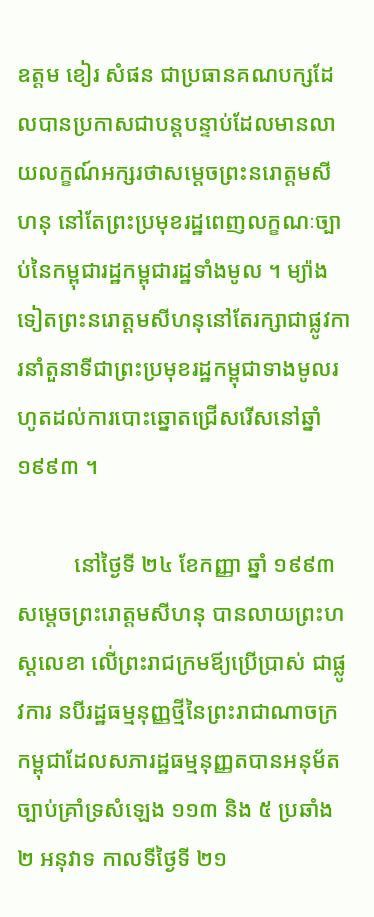ឧត្តម ខៀរ សំផន ជាប្រធានគណបក្សដែលបានប្រកាសជាបន្ដបន្ទាប់ដែលមានលាយលក្ខណ៍អក្សរថាសម្ដេចព្រះនរោត្តមសីហនុ នៅតែព្រះប្រមុខរដ្ឋពេញលក្ខណៈច្បាប់នៃកម្ពុជារដ្ឋកម្ពុជារដ្ឋទាំងមូល ។ ម្យ៉ាងទៀតព្រះនរោត្តមសីហនុនៅតែរក្សាជាផ្លូវការនាំតួនាទីជាព្រះប្រមុខរដ្ឋកម្ពុជាទាងមូលរហូតដល់ការបោះឆ្នោតជ្រើសរើសនៅឆ្នាំ ១៩៩៣ ។

          នៅថ្ងៃទី ២៤ ខែកញ្ញា ឆ្នាំ ១៩៩៣ សម្ដេចព្រះរោត្តមសីហនុ បានលាយព្រះហស្ដលេខា លើ់ព្រះរាជក្រមឪ្យប្រើប្រាស់ ជាផ្លូវការ នបីរដ្ឋធម្មនុញ្ញថ្មីនៃព្រះរាជាណាចក្រកម្ពុជាដែលសភារដ្ឋធម្មនុញ្ញតបានអនុម័តច្បាប់គ្រាំទ្រសំឡេង ១១៣ និង ៥ ប្រឆាំង ២ អនុវាទ កាលទីថ្ងៃទី ២១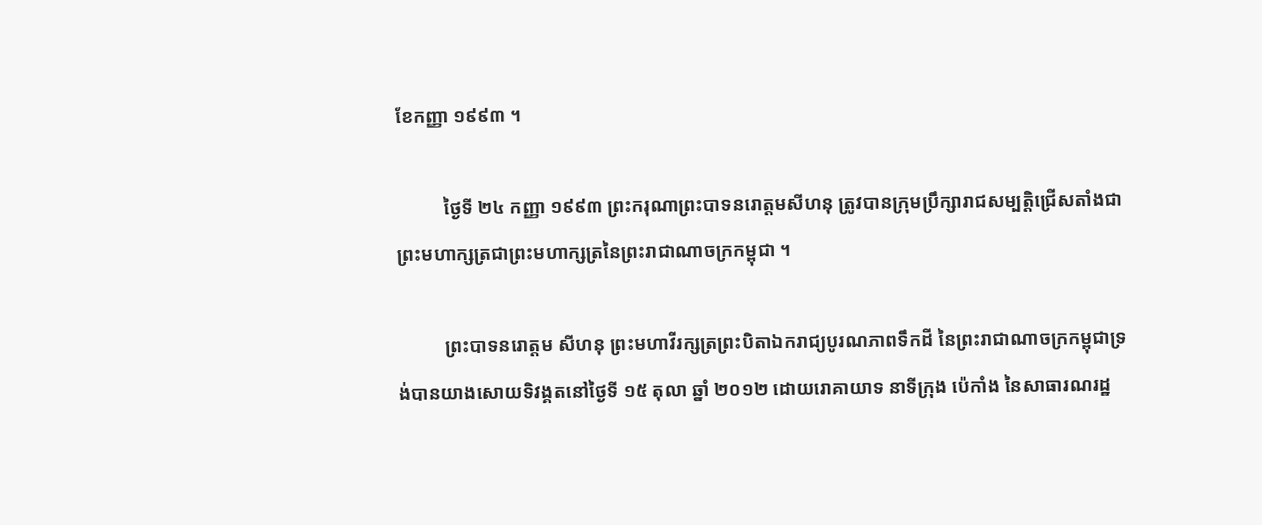ខែកញ្ញា ១៩៩៣ ។

          ថ្ងៃទី ២៤ កញ្ញា ១៩៩៣ ព្រះករុណាព្រះបាទនរោត្តមសីហនុ ត្រូវបានក្រុមប្រឹក្សារាជសម្បត្តិជ្រើសតាំងជាព្រះមហាក្សត្រជាព្រះមហាក្សត្រនៃព្រះរាជាណាចក្រកម្ពុជា ។

          ព្រះបាទនរោត្តម សីហនុ ព្រះមហាវីរក្សត្រព្រះបិតាឯករាជ្យបូរណភាពទឹកដី នៃព្រះរាជាណាចក្រកម្ពុជាទ្រង់បានយាងសោយទិវង្គតនៅថ្ងៃទី ១៥ តុលា ឆ្នាំ ២០១២ ដោយរោគាយាទ នាទីក្រុង ប៉េកាំង នៃសាធារណរដ្ឋ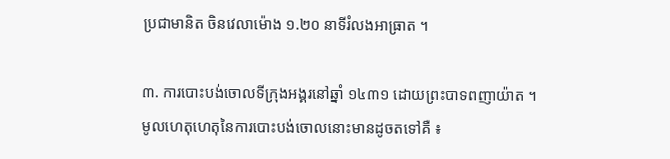ប្រជាមានិត ចិនវេលាម៉ោង ១.២០ នាទីរំលងអាធា្រត ។

៣. ការបោះបង់ចោលទីក្រុងអង្គរនៅឆ្នាំ ១៤៣១ ដោយព្រះបាទពញាយ៉ាត ។ មូលហេតុហេតុនៃការបោះបង់ចោលនោះមានដូចតទៅគឺ ៖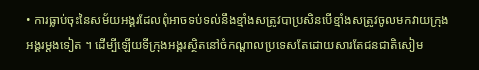• ការធ្លាប់ចុះនៃសម័យអង្គរដែលពុំអាចទប់ទល់នឹងខ្មាំងសត្រូវបាប្រសិនបើខ្មាំងសត្រូវចូលមកវាយក្រុងអង្គរម្ដងទៀត ។ ដើម្បីឡើយទីក្រុងអង្គរសិ្ថតនៅចំកណ្ដាលប្រទេសតែដោយសារតែជនជាតិសៀម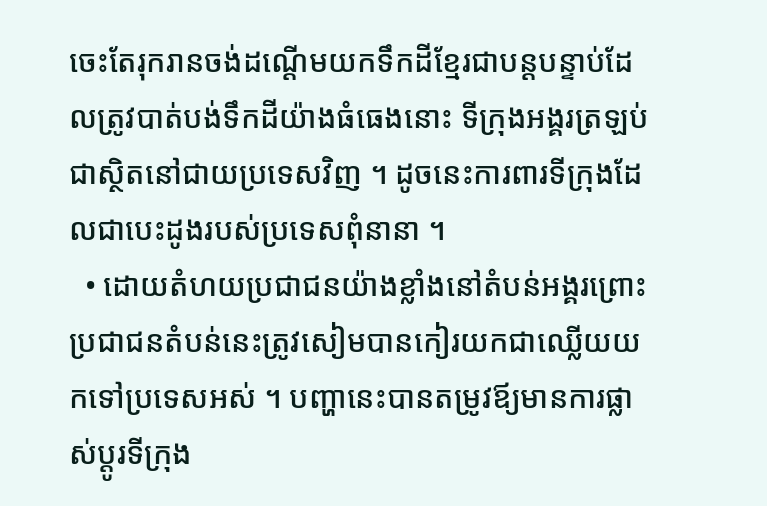ចេះតែរុករានចង់ដណ្ដើមយកទឹកដីខ្មែរជាបន្ដបន្ទាប់ដែលត្រូវបាត់បង់ទឹកដីយ៉ាងធំធេងនោះ ទីក្រុងអង្គរត្រឡប់ជាស្ថិតនៅជាយប្រទេសវិញ ។ ដូចនេះការពារទីក្រុងដែលជាបេះដូងរបស់ប្រទេសពុំនានា ។
  • ដោយតំហយប្រជាជនយ៉ាងខ្លាំងនៅតំបន់អង្គរព្រោះប្រជាជនតំបន់នេះត្រូវសៀមបានកៀរយកជាឈ្លើយយកទៅប្រទេសអស់ ។ បញ្ហានេះបានតម្រូវឪ្យមានការផ្លាស់ប្តូរទីក្រុង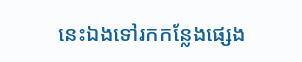នេះឯងទៅរកកន្លែងផ្សេង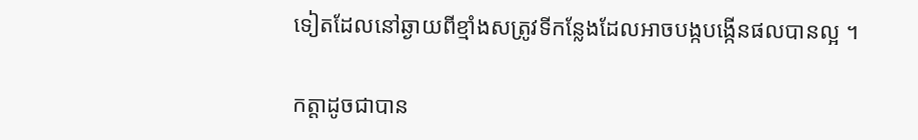ទៀតដែលនៅឆ្ងាយពីខ្មាំងសត្រូវទីកន្លែងដែលអាចបង្កបង្កើនផលបានល្អ ។

កត្តាដូចជាបាន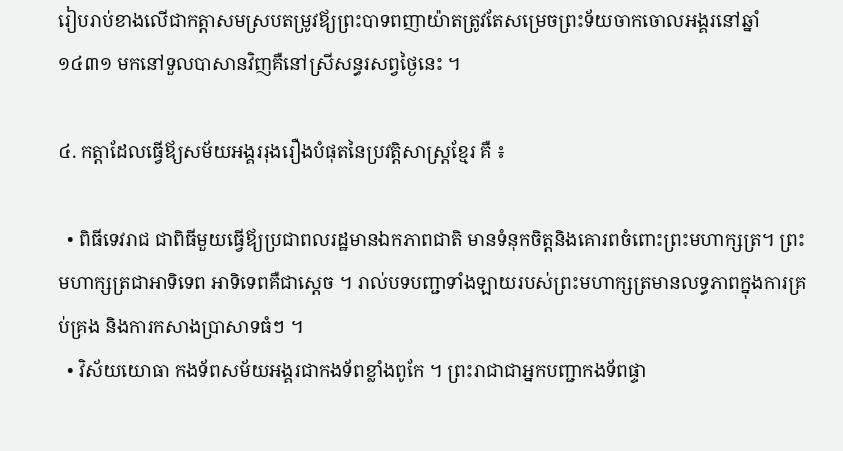រៀបរាប់ខាងលើជាកត្តាសមស្របតម្រូវឪ្យព្រះបាទពញាយ៉ាតត្រូវតែសម្រេចព្រះទ័យចាកចោលអង្គរនៅឆ្នាំ ១៤៣១ មកនៅទួលបាសានវិញគឺនៅស្រីសន្ធរសព្វថ្ងៃនេះ ។

៤. កត្តាដែលធ្វើឪ្យសម័យអង្គររុងរឿងបំផុតនៃប្រវត្តិសាស្រ្ដខ្មែរ គឺ ៖

  • ពិធីទេវរាជ ជាពិធីមួយធ្វើឪ្យប្រជាពលរដ្ឋមានឯកភាពជាតិ មានទំនុកចិត្តនិងគោរពចំពោះព្រះមហាក្សត្រ។ ព្រះមហាក្សត្រជាអាទិទេព អាទិទេពគឺជាស្ដេច ។ រាល់បទបញ្ជាទាំងឡាយរបស់ព្រះមហាក្សត្រមានលទ្ធភាពក្នុងការគ្រប់គ្រង និងការកសាងប្រាសាទធំៗ ។
  • វិស័យយោធា កងទ័ពសម័យអង្គរជាកងទ័ពខ្លាំងពូកែ ។ ព្រះរាជាជាអ្នកបញ្ជាកងទ័ពផ្ទា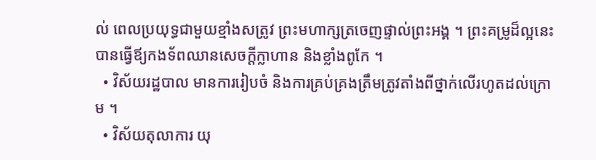ល់ ពេលប្រយុទ្ធជាមួយខ្មាំងសត្រូវ ព្រះមហាក្សត្រចេញផ្ទាល់ព្រះអង្គ ។ ព្រះគម្រូដ៏ល្អនេះបានធ្វើឪ្យកងទ័ពឈានសេចក្តីក្លាហាន និងខ្លាំងពូកែ ។
  • វិស័យរដ្ឋបាល មានការរៀបចំ និងការគ្រប់គ្រងត្រឹមត្រូវតាំងពីថ្នាក់លើរហូតដល់ក្រោម ។
  • វិស័យតុលាការ យុ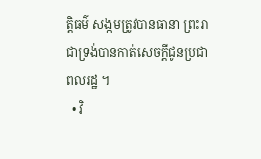ត្តិធម៌ សង្កមត្រូវបានធានា ព្រះរាជាទ្រង់បានកាត់សេចក្ដីជូនប្រជាពលរដ្ឋ ។
  • វិ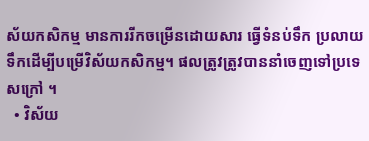ស័យកសិកម្ម មានការរីកចម្រើនដោយសារ ធ្វើទំនប់ទឹក ប្រលាយទឹកដើម្បីបម្រើវិស័យកសិកម្ម។ ផលត្រូវត្រូវបាននាំចេញទៅប្រទេសក្រៅ ។
  • វិស័យ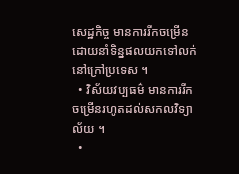សេដ្ឋកិច្ច មានការរីកចម្រើនដោយនាំទិន្នផលយកទៅលក់នៅក្រៅប្រទេស ។
  • វិស័យវប្បធម៌ មានការរីកចម្រើនរហូតដល់សកលវិទ្យាល័យ ។
  •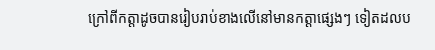ក្រៅពីកត្តាដូចបានរៀបរាប់ខាងលើនៅមានកត្តាផ្សេងៗ ទៀតដលប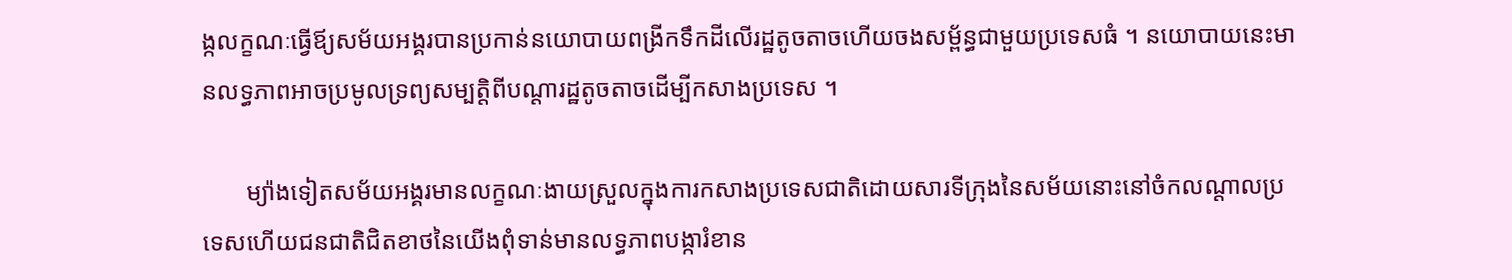ង្កលក្ខណៈធ្វើឪ្យសម័យអង្គរបានប្រកាន់នយោបាយពង្រីកទឹកដីលើរដ្ឋតូចតាចហើយចងសម័្ពន្ធជាមួយប្រទេសធំ ។ នយោបាយនេះមានលទ្ធភាពអាចប្រមូលទ្រព្យសម្បត្តិពីបណ្ដារដ្ឋតូចតាចដើម្បីកសាងប្រទេស ។

       ម្យ៉ាងទៀតសម័យអង្គរមានលក្ខណៈងាយស្រួលក្នុងការកសាងប្រទេសជាតិដោយសារទីក្រុងនៃសម័យនោះនៅចំកលណ្ដាលប្រទេសហើយជនជាតិជិតខាថនៃយើងពុំទាន់មានលទ្ធភាពបង្ការំខាន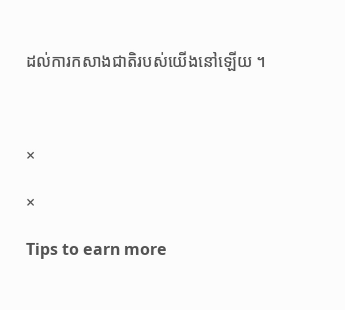ដល់ការកសាងជាតិរបស់យើងនៅឡើយ ។



×

×

Tips to earn more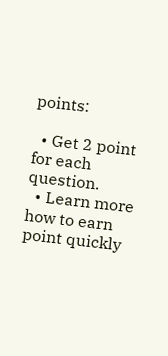points:

  • Get 2 point for each question.
  • Learn more how to earn point quickly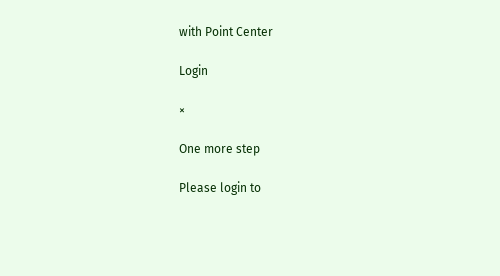with Point Center

Login

×

One more step

Please login to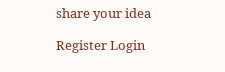share your idea

Register Login